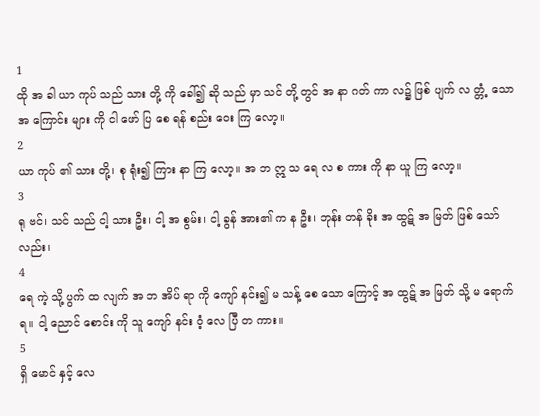1
ထို အ ခါ ယာ ကုပ် သည် သား တို့ ကို ခေါ်၍ ဆို သည် မှာ သင် တို့ တွင် အ နာ ဂတ် ကာ လ၌ ဖြစ် ပျက် လ တ္တံ့ သော အ ကြောင်း များ ကို ငါ ဖော် ပြ စေ ရန် စည်း ဝေး ကြ လော့။
2
ယာ ကုပ် ၏ သား တို့၊ စု ရုံး၍ ကြား နာ ကြ လော့။ အ ဘ ဣ သ ရေ လ စ ကား ကို နာ ယူ ကြ လော့။
3
ရု ဗင်၊ သင် သည် ငါ့ သား ဦး၊ ငါ့ အ စွမ်း၊ ငါ့ ခွန် အား၏ က န ဦး၊ ဘုန်း တန် ခိုး အ ထွဋ် အ မြတ် ဖြစ် သော် လည်း၊
4
ရေ ကဲ့ သို့ ပွက် ထ လျက် အ ဘ အိပ် ရာ ကို ကျော် နင်း၍ မ သန့် စေ သော ကြောင့် အ ထွဋ် အ မြတ် သို့ မ ရောက် ရ။ ငါ့ ညောင် စောင်း ကို သူ ကျော် နင်း ဝံ့ လေ ပြီ တ ကား။
5
ရှိ မောင် နှင့် လေ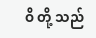ဝိ တို့ သည်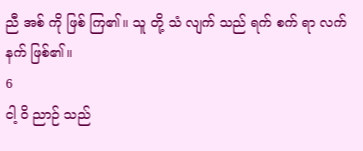ညီ အစ် ကို ဖြစ် ကြ၏။ သူ တို့ သံ လျက် သည် ရက် စက် ရာ လက် နက် ဖြစ်၏။
6
ငါ့ ဝိ ညာဉ် သည်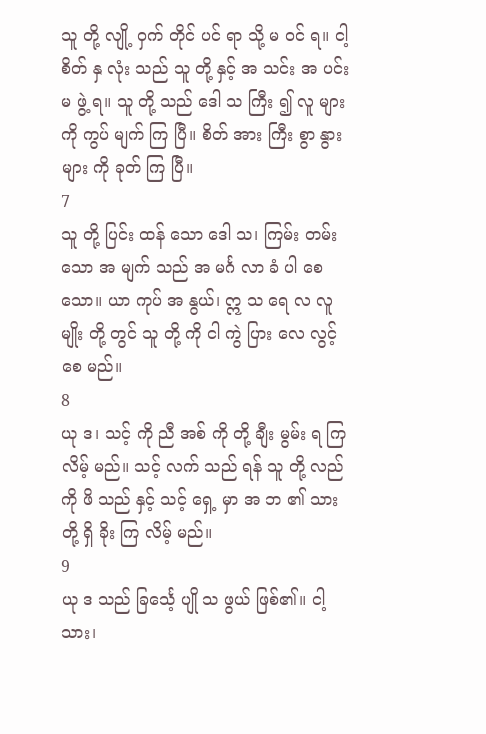သူ တို့ လျို့ ဝှက် တိုင် ပင် ရာ သို့ မ ဝင် ရ။ ငါ့ စိတ် နှ လုံး သည် သူ တို့ နှင့် အ သင်း အ ပင်း မ ဖွဲ့ ရ။ သူ တို့ သည် ဒေါ သ ကြီး ၍ လူ များ ကို ကွပ် မျက် ကြ ပြီ။ စိတ် အား ကြီး စွာ နွား များ ကို ခုတ် ကြ ပြီ။
7
သူ တို့ ပြင်း ထန် သော ဒေါ သ၊ ကြမ်း တမ်း သော အ မျက် သည် အ မင်္ဂ လာ ခံ ပါ စေ သော။ ယာ ကုပ် အ နွယ်၊ ဣ သ ရေ လ လူ မျိုး တို့ တွင် သူ တို့ ကို ငါ ကွဲ ပြား လေ လွင့် စေ မည်။
8
ယု ဒ၊ သင့် ကို ညီ အစ် ကို တို့ ချီး မွမ်း ရ ကြ လိမ့် မည်။ သင့် လက် သည် ရန် သူ တို့ လည် ကို ဖိ သည် နှင့် သင့် ရှေ့ မှာ အ ဘ ၏ သား တို့ ရှိ ခိုး ကြ လိမ့် မည်။
9
ယု ဒ သည် ခြင်္သေ့ ပျို သ ဖွယ် ဖြစ်၏။ ငါ့ သား၊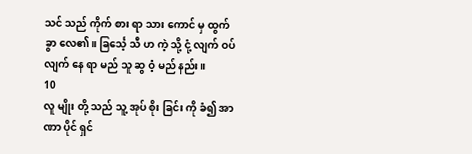သင် သည် ကိုက် စား ရာ သား ကောင် မှ ထွက် ခွာ လေ၏။ ခြင်္သေ့ သီ ဟ ကဲ့ သို့ ငုံ့ လျက် ဝပ် လျက် နေ ရာ မည် သူ ဆွ ဝံ့ မည် နည်း။
10
လူ မျိုး တို့ သည် သူ့ အုပ် စိုး ခြင်း ကို ခံ၍ အာ ဏာ ပိုင် ရှင်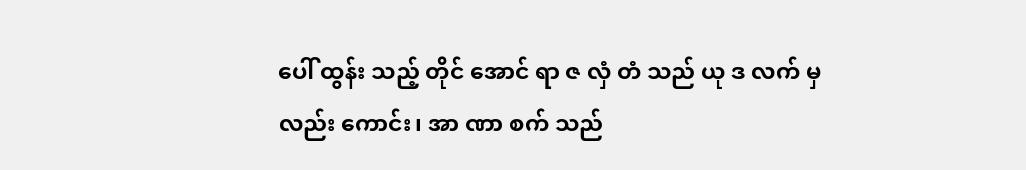ပေါ် ထွန်း သည့် တိုင် အောင် ရာ ဇ လှံ တံ သည် ယု ဒ လက် မှ လည်း ကောင်း၊ အာ ဏာ စက် သည်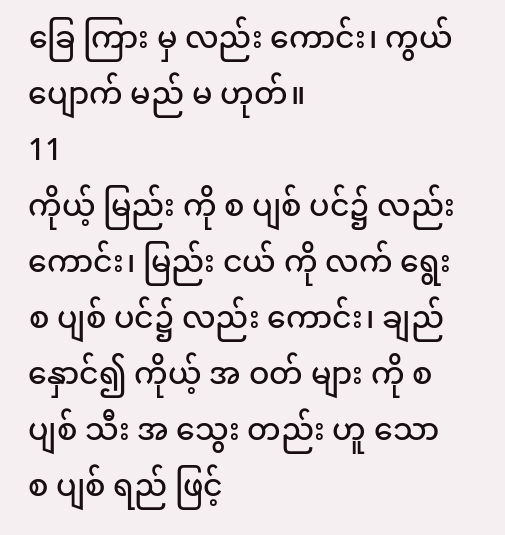ခြေ ကြား မှ လည်း ကောင်း၊ ကွယ် ပျောက် မည် မ ဟုတ်။
11
ကိုယ့် မြည်း ကို စ ပျစ် ပင်၌ လည်း ကောင်း၊ မြည်း ငယ် ကို လက် ရွေး စ ပျစ် ပင်၌ လည်း ကောင်း၊ ချည် နှောင်၍ ကိုယ့် အ ဝတ် များ ကို စ ပျစ် သီး အ သွေး တည်း ဟူ သော စ ပျစ် ရည် ဖြင့်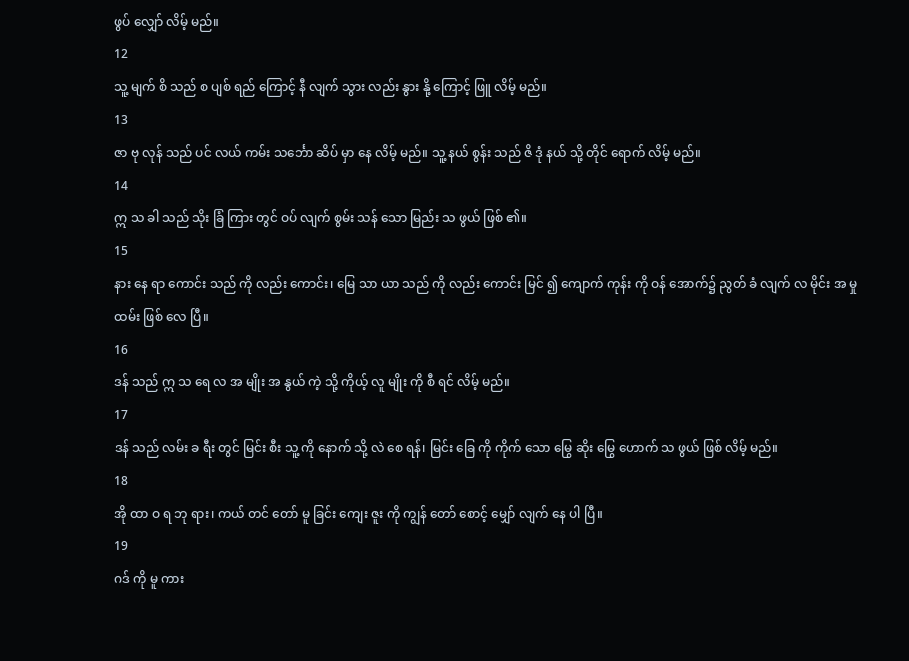ဖွပ် လျှော် လိမ့် မည်။
12
သူ့ မျက် စိ သည် စ ပျစ် ရည် ကြောင့် နီ လျက် သွား လည်း နွား နို့ ကြောင့် ဖြူ လိမ့် မည်။
13
ဇာ ဗု လုန် သည် ပင် လယ် ကမ်း သင်္ဘော ဆိပ် မှာ နေ လိမ့် မည်။ သူ့ နယ် စွန်း သည် ဇိ ဒုံ နယ် သို့ တိုင် ရောက် လိမ့် မည်။
14
ဣ သ ခါ သည် သိုး ခြံ ကြား တွင် ဝပ် လျက် စွမ်း သန် သော မြည်း သ ဖွယ် ဖြစ် ၏။
15
နား နေ ရာ ကောင်း သည် ကို လည်း ကောင်း၊ မြေ သာ ယာ သည် ကို လည်း ကောင်း မြင် ၍ ကျောက် ကုန်း ကို ဝန် အောက်၌ ညွတ် ခံ လျက် လ မိုင်း အ မှု ထမ်း ဖြစ် လေ ပြီ။
16
ဒန် သည် ဣ သ ရေ လ အ မျိုး အ နွယ် ကဲ့ သို့ ကိုယ့် လူ မျိုး ကို စီ ရင် လိမ့် မည်။
17
ဒန် သည် လမ်း ခ ရီး တွင် မြင်း စီး သူ့ ကို နောက် သို့ လဲ စေ ရန်၊ မြင်း ခြေ ကို ကိုက် သော မြွေ ဆိုး မြွေ ဟောက် သ ဖွယ် ဖြစ် လိမ့် မည်။
18
အို ထာ ဝ ရ ဘု ရား၊ ကယ် တင် တော် မူ ခြင်း ကျေး ဇူး ကို ကျွန် တော် စောင့် မျှော် လျက် နေ ပါ ပြီ။
19
ဂဒ် ကို မူ ကား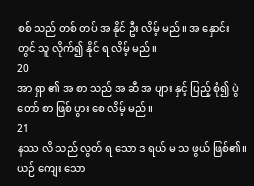စစ် သည် တစ် တပ် အ နိုင် ဦး လိမ့် မည်။ အ နှောင်း တွင် သူ လိုက်၍ နိုင် ရ လိမ့် မည်။
20
အာ ရှာ ၏ အ စာ သည် အ ဆီ အ ပျား နှင့် ပြည့် စုံ၍ ပွဲ တော် စာ ဖြစ် ပွား စေ လိမ့် မည်။
21
နဿ လိ သည် လွတ် ရ သော ဒ ရယ် မ သ ဖွယ် ဖြစ်၏။ ယဉ် ကျေး သော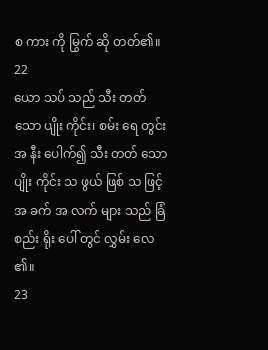စ ကား ကို မြွက် ဆို တတ်၏။
22
ယော သပ် သည် သီး တတ် သော ပျိုး ကိုင်း၊ စမ်း ရေ တွင်း အ နီး ပေါက်၍ သီး တတ် သော ပျိုး ကိုင်း သ ဖွယ် ဖြစ် သ ဖြင့် အ ခက် အ လက် များ သည် ခြံ စည်း ရိုး ပေါ် တွင် လွှမ်း လေ ၏။
23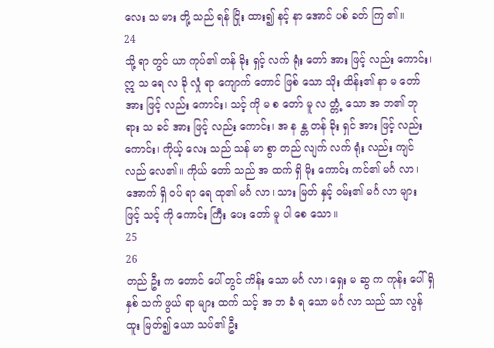လေး သ မား တို့ သည် ရန် ငြိုး ထား၍ နင့် နာ အောင် ပစ် ခတ် ကြ ၏။
24
သို့ ရာ တွင် ယာ ကုပ်၏ တန် ခိုး ရှင့် လက် ရုံး တော် အား ဖြင့် လည်း ကောင်း၊ ဣ သ ရေ လ ခို လှုံ ရာ ကျောက် တောင် ဖြစ် သော သိုး ထိန်း၏ နာ မ တော် အား ဖြင့် လည်း ကောင်း၊ သင့် ကို မ စ တော် မူ လ တ္တံ့ သော အ ဘ၏ ဘု ရား သ ခင် အား ဖြင့် လည်း ကောင်း၊ အ န န္တ တန် ခိုး ရှင် အား ဖြင့် လည်း ကောင်း၊ ကိုယ့် လေး သည် သန် မာ စွာ တည် လျက် လက် ရုံး လည်း ကျင် လည် လေ၏။ ကိုယ် တော် သည် အ ထက် ရှိ မိုး ကောင်း ကင်၏ မင်္ဂ လာ၊ အောက် ရှိ ဝပ် ရာ ရေ ထု၏ မင်္ဂ လာ၊ သား မြတ် နှင့် ဝမ်း၏ မင်္ဂ လာ များ ဖြင့် သင့် ကို ကောင်း ကြီး ပေး တော် မူ ပါ စေ သော။
25
26
တည် ဦး က တောင် ပေါ် တွင် ကိန်း သော မင်္ဂ လာ၊ ရှေး မ ဆွ က ကုန်း ပေါ် ရှိ နှစ် သက် ဖွယ် ရာ များ ထက် သင့် အ ဘ ခံ ရ သော မင်္ဂ လာ သည် သာ လွန် ထူး မြတ်၍ ယော သပ်၏ ဦး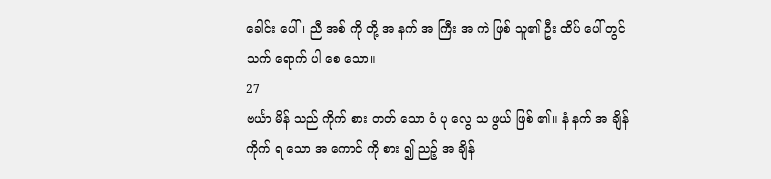ခေါင်း ပေါ်၊ ညီ အစ် ကို တို့ အ နက် အ ကြီး အ ကဲ ဖြစ် သူ၏ ဦး ထိပ် ပေါ် တွင် သက် ရောက် ပါ စေ သော။
27
ဗင်္ယာ မိန် သည် ကိုက် စား တတ် သော ဝံ ပု လွေ သ ဖွယ် ဖြစ် ၏။ နံ နက် အ ချိန် ကိုက် ရ သော အ ကောင် ကို စား ၍ ညဉ့် အ ချိန်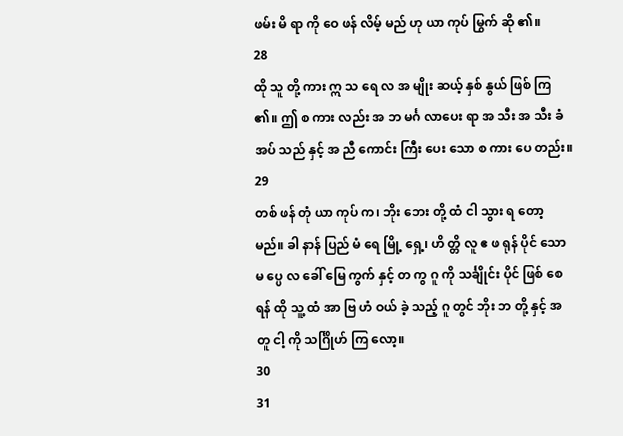ဖမ်း မိ ရာ ကို ဝေ ဖန် လိမ့် မည် ဟု ယာ ကုပ် မြွက် ဆို ၏။
28
ထို သူ တို့ ကား ဣ သ ရေ လ အ မျိုး ဆယ့် နှစ် နွယ် ဖြစ် ကြ ၏။ ဤ စ ကား လည်း အ ဘ မင်္ဂ လာပေး ရာ အ သီး အ သီး ခံ အပ် သည် နှင့် အ ညီ ကောင်း ကြီး ပေး သော စ ကား ပေ တည်း။
29
တစ် ဖန် တုံ ယာ ကုပ် က၊ ဘိုး ဘေး တို့ ထံ ငါ သွား ရ တော့ မည်။ ခါ နာန် ပြည် မံ ရေ မြို့ ရှေ့၊ ဟိ တ္တိ လူ ဧ ဖ ရုန် ပိုင် သော မ ပ္ပေ လ ခေါ် မြေ ကွက် နှင့် တ ကွ ဂူ ကို သင်္ချိုင်း ပိုင် ဖြစ် စေ ရန် ထို သူ့ ထံ အာ ဗြ ဟံ ဝယ် ခဲ့ သည့် ဂူ တွင် ဘိုး ဘ တို့ နှင့် အ တူ ငါ့ ကို သင်္ဂြိုဟ် ကြ လော့။
30
31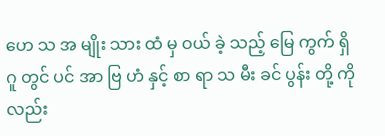ဟေ သ အ မျိုး သား ထံ မှ ဝယ် ခဲ့ သည့် မြေ ကွက် ရှိ ဂူ တွင် ပင် အာ ဗြ ဟံ နှင့် စာ ရာ သ မီး ခင် ပွန်း တို့ ကို လည်း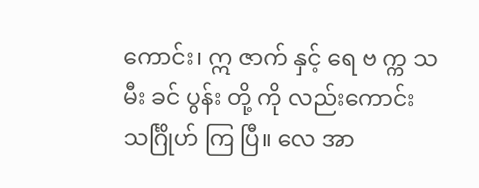ကောင်း၊ ဣ ဇာက် နှင့် ရေ ဗ က္က သ မီး ခင် ပွန်း တို့ ကို လည်းကောင်း သင်္ဂြိုဟ် ကြ ပြီ။ လေ အာ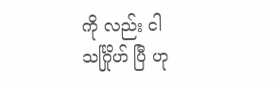ကို လည်း ငါ သင်္ဂြိုဟ် ပြီ ဟု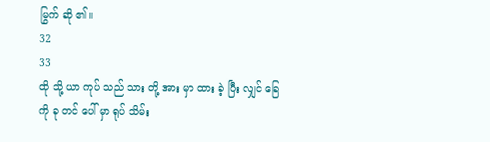မြွက် ဆို ၏။
32
33
ထို သို့ ယာ ကုပ် သည် သား တို့ အား မှာ ထား ခဲ့ ပြီး လျှင် ခြေ ကို ခု တင် ပေါ် မှာ ရုပ် သိမ်း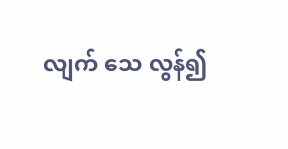လျက် သေ လွန်၍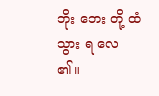ဘိုး ဘေး တို့ ထံ သွား ရ လေ ၏။